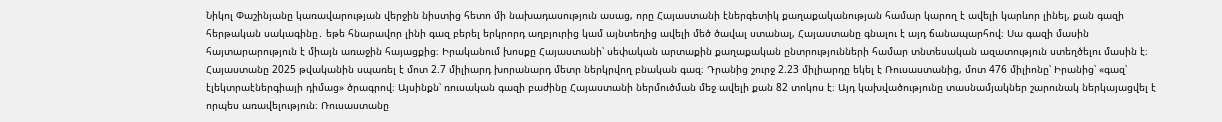Նիկոլ Փաշինյանը կառավարության վերջին նիստից հետո մի նախադասություն ասաց, որը Հայաստանի էներգետիկ քաղաքականության համար կարող է ավելի կարևոր լինել, քան գազի հերթական սակագինը․ եթե հնարավոր լինի գազ բերել երկրորդ աղբյուրից կամ այնտեղից ավելի մեծ ծավալ ստանալ, Հայաստանը գնալու է այդ ճանապարհով։ Սա գազի մասին հայտարարություն է միայն առաջին հայացքից։ Իրականում խոսքը Հայաստանի՝ սեփական արտաքին քաղաքական ընտրությունների համար տնտեսական ազատություն ստեղծելու մասին է։ Հայաստանը 2025 թվականին սպառել է մոտ 2.7 միլիարդ խորանարդ մետր ներկրվող բնական գազ։ Դրանից շուրջ 2.23 միլիարդը եկել է Ռուսաստանից, մոտ 476 միլիոնը՝ Իրանից՝ «գազ՝ էլեկտրաէներգիայի դիմաց» ծրագրով։ Այսինքն՝ ռուսական գազի բաժինը Հայաստանի ներմուծման մեջ ավելի քան 82 տոկոս է։ Այդ կախվածությունը տասնամյակներ շարունակ ներկայացվել է որպես առավելություն։ Ռուսաստանը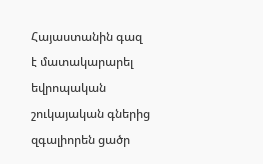Հայաստանին գազ է մատակարարել եվրոպական շուկայական գներից զգալիորեն ցածր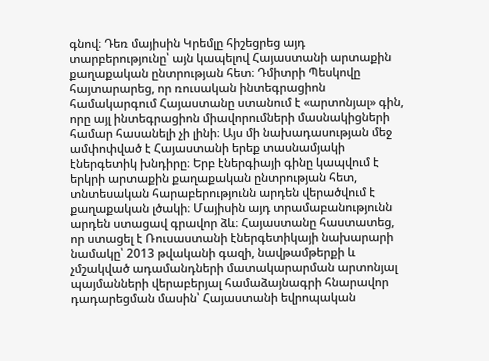գնով։ Դեռ մայիսին Կրեմլը հիշեցրեց այդ տարբերությունը՝ այն կապելով Հայաստանի արտաքին քաղաքական ընտրության հետ։ Դմիտրի Պեսկովը հայտարարեց, որ ռուսական ինտեգրացիոն համակարգում Հայաստանը ստանում է «արտոնյալ» գին, որը այլ ինտեգրացիոն միավորումների մասնակիցների համար հասանելի չի լինի։ Այս մի նախադասության մեջ ամփոփված է Հայաստանի երեք տասնամյակի էներգետիկ խնդիրը։ Երբ էներգիայի գինը կապվում է երկրի արտաքին քաղաքական ընտրության հետ, տնտեսական հարաբերությունն արդեն վերածվում է քաղաքական լծակի։ Մայիսին այդ տրամաբանությունն արդեն ստացավ գրավոր ձև։ Հայաստանը հաստատեց, որ ստացել է Ռուսաստանի էներգետիկայի նախարարի նամակը՝ 2013 թվականի գազի, նավթամթերքի և չմշակված ադամանդների մատակարարման արտոնյալ պայմանների վերաբերյալ համաձայնագրի հնարավոր դադարեցման մասին՝ Հայաստանի եվրոպական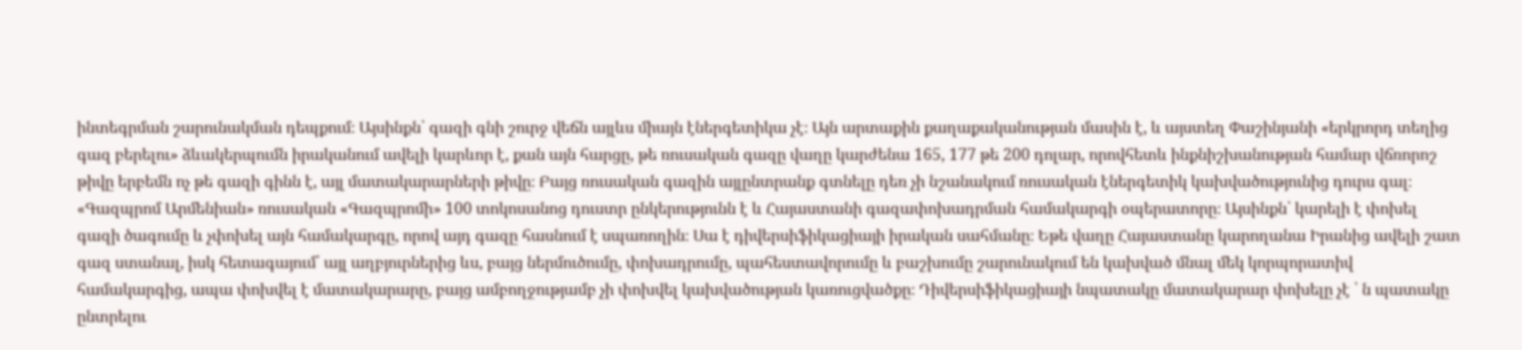ինտեգրման շարունակման դեպքում։ Այսինքն՝ գազի գնի շուրջ վեճն այլևս միայն էներգետիկա չէ։ Այն արտաքին քաղաքականության մասին է, և այստեղ Փաշինյանի «երկրորդ տեղից գազ բերելու» ձևակերպումն իրականում ավելի կարևոր է, քան այն հարցը, թե ռուսական գազը վաղը կարժենա 165, 177 թե 200 դոլար, որովհետև ինքնիշխանության համար վճռորոշ թիվը երբեմն ոչ թե գազի գինն է, այլ մատակարարների թիվը։ Բայց ռուսական գազին այլընտրանք գտնելը դեռ չի նշանակում ռուսական էներգետիկ կախվածությունից դուրս գալ։ «Գազպրոմ Արմենիան» ռուսական «Գազպրոմի» 100 տոկոսանոց դուստր ընկերությունն է և Հայաստանի գազափոխադրման համակարգի օպերատորը։ Այսինքն՝ կարելի է փոխել գազի ծագումը և չփոխել այն համակարգը, որով այդ գազը հասնում է սպառողին։ Սա է դիվերսիֆիկացիայի իրական սահմանը։ Եթե վաղը Հայաստանը կարողանա Իրանից ավելի շատ գազ ստանալ, իսկ հետագայում՝ այլ աղբյուրներից ևս, բայց ներմուծումը, փոխադրումը, պահեստավորումը և բաշխումը շարունակում են կախված մնալ մեկ կորպորատիվ համակարգից, ապա փոխվել է մատակարարը, բայց ամբողջությամբ չի փոխվել կախվածության կառուցվածքը։ Դիվերսիֆիկացիայի նպատակը մատակարար փոխելը չէ ՝ ն պատակը ընտրելու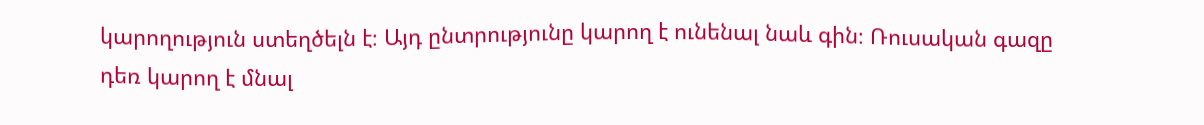կարողություն ստեղծելն է։ Այդ ընտրությունը կարող է ունենալ նաև գին։ Ռուսական գազը դեռ կարող է մնալ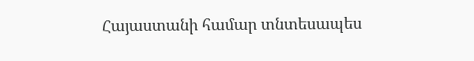Հայաստանի համար տնտեսապես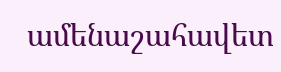ամենաշահավետ